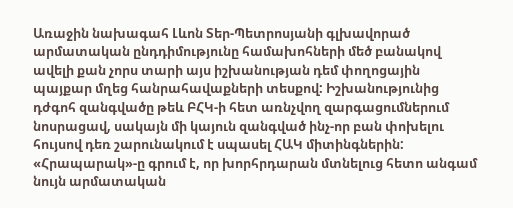Առաջին նախագահ Լևոն Տեր-Պետրոսյանի գլխավորած արմատական ընդդիմությունը համախոհների մեծ բանակով ավելի քան չորս տարի այս իշխանության դեմ փողոցային պայքար մղեց հանրահավաքների տեսքով: Իշխանությունից դժգոհ զանգվածը թեև ԲՀԿ-ի հետ առնչվող զարգացումներում նոսրացավ, սակայն մի կայուն զանգված ինչ-որ բան փոխելու հույսով դեռ շարունակում է սպասել ՀԱԿ միտինգներին: «Հրապարակ»-ը գրում է, որ խորհրդարան մտնելուց հետո անգամ նույն արմատական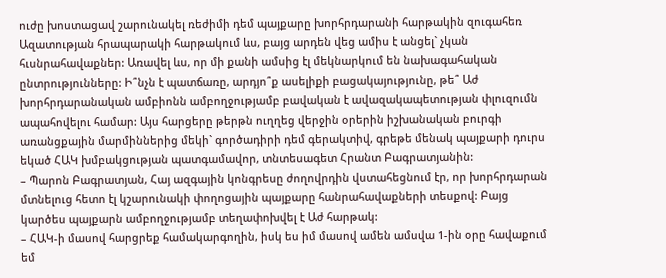ուժը խոստացավ շարունակել ռեժիմի դեմ պայքարը խորհրդարանի հարթակին զուգահեռ Ազատության հրապարակի հարթակում ևս, բայց արդեն վեց ամիս է անցել` չկան հւսնրահավաքներ: Առավել ևս, որ մի քանի ամսից էլ մեկնարկում են նախագահական ընտրությունները: Ի՞նչն է պատճառը, արդյո՞ք ասելիքի բացակայությունը, թե՞ Աժ խորհրդարանական ամբիոնն ամբողջությամբ բավական է ավազակապետության փլուզումն ապահովելու համար: Այս հարցերը թերթն ուղղեց վերջին օրերին իշխանական բուրգի առանցքային մարմիններից մեկի` գործադիրի դեմ գերակտիվ, գրեթե մենակ պայքարի դուրս եկած ՀԱԿ խմբակցության պատգամավոր, տնտեսագետ Հրանտ Բագրատյանին:
– Պարոն Բագրատյան, Հայ ազգային կոնգրեսը ժողովրդին վստահեցնում էր, որ խորհրդարան մտնելուց հետո էլ կշարունակի փողոցային պայքարը հանրահավաքների տեսքով: Բայց կարծես պայքարն ամբողջությամբ տեղափոխվել է Աժ հարթակ:
– ՀԱԿ-ի մասով հարցրեք համակարգողին, իսկ ես իմ մասով ամեն ամսվա 1-ին օրը հավաքում եմ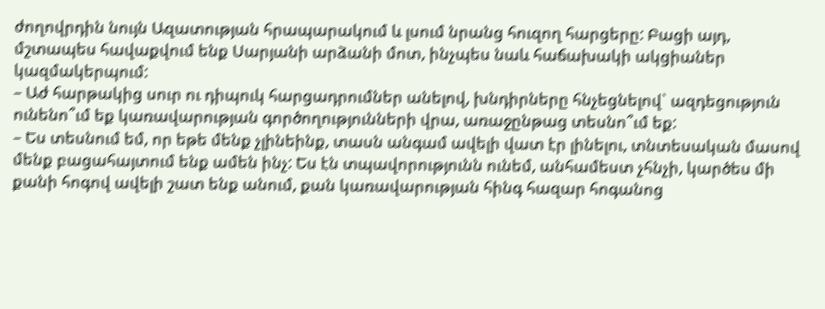ժողովրդին նույն Ազատության հրապարակում և լսում նրանց հուզող հարցերը: Բացի այդ, մշտապես հավաքվում ենք Սարյանի արձանի մոտ, ինչպես նաև հաճախակի ակցիաներ կազմակերպում:
– Աժ հարթակից սուր ու դիպուկ հարցադրումներ անելով, խնդիրները հնչեցնելով` ազդեցություն ունենո՞ւմ եք կառավարության գործողությունների վրա, առաջընթաց տեսնո՞ւմ եք:
– Ես տեսնում եմ, որ եթե մենք չլինեինք, տասն անգամ ավելի վատ էր լինելու, տնտեսական մասով մենք բացահայտում ենք ամեն ինչ: Ես էն տպավորությունն ունեմ, անհամեստ չհնչի, կարծես մի քանի հոգով ավելի շատ ենք անում, քան կառավարության հինգ հազար հոգանոց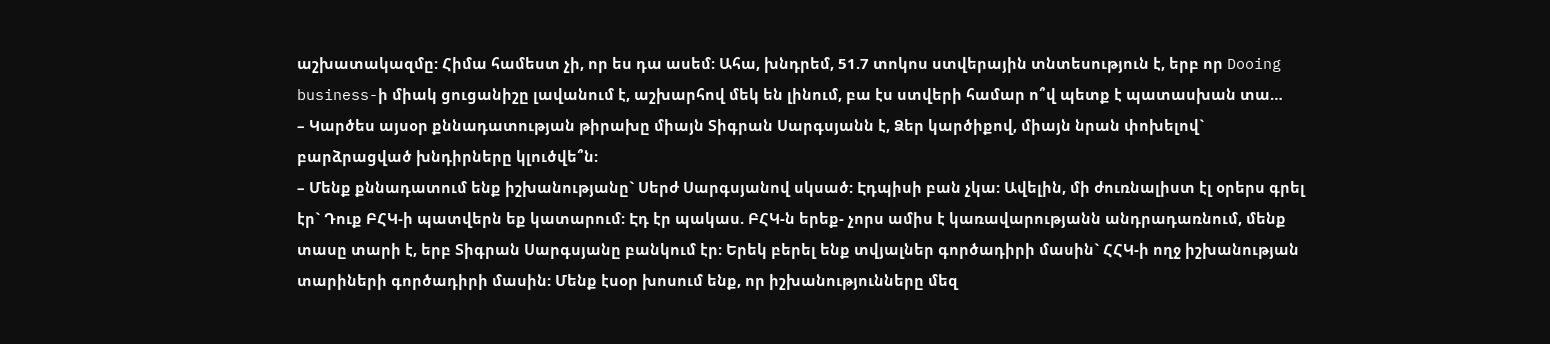աշխատակազմը: Հիմա համեստ չի, որ ես դա ասեմ: Ահա, խնդրեմ, 51.7 տոկոս ստվերային տնտեսություն է, երբ որ Dooing business-ի միակ ցուցանիշը լավանում է, աշխարհով մեկ են լինում, բա էս ստվերի համար ո՞վ պետք է պատասխան տա…
– Կարծես այսօր քննադատության թիրախը միայն Տիգրան Սարգսյանն է, Ձեր կարծիքով, միայն նրան փոխելով` բարձրացված խնդիրները կլուծվե՞ն:
– Մենք քննադատում ենք իշխանությանը` Սերժ Սարգսյանով սկսած: Էդպիսի բան չկա: Ավելին, մի ժուռնալիստ էլ օրերս գրել էր` Դուք ԲՀԿ-ի պատվերն եք կատարում: Էդ էր պակաս. ԲՀԿ-ն երեք- չորս ամիս է կառավարությանն անդրադառնում, մենք տասը տարի է, երբ Տիգրան Սարգսյանը բանկում էր: Երեկ բերել ենք տվյալներ գործադիրի մասին` ՀՀԿ-ի ողջ իշխանության տարիների գործադիրի մասին: Մենք էսօր խոսում ենք, որ իշխանությունները մեզ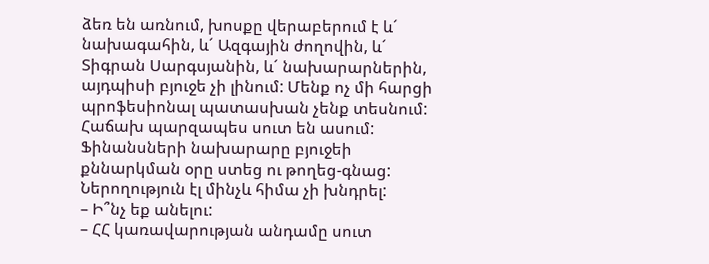ձեռ են առնում, խոսքը վերաբերում է և´ նախագահին, և´ Ազգային ժողովին, և´ Տիգրան Սարգսյանին, և´ նախարարներին, այդպիսի բյուջե չի լինում: Մենք ոչ մի հարցի պրոֆեսիոնալ պատասխան չենք տեսնում: Հաճախ պարզապես սուտ են ասում: Ֆինանսների նախարարը բյուջեի քննարկման օրը ստեց ու թողեց-գնաց: Ներողություն էլ մինչև հիմա չի խնդրել:
– Ի՞նչ եք անելու:
– ՀՀ կառավարության անդամը սուտ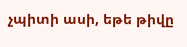չպիտի ասի, եթե թիվը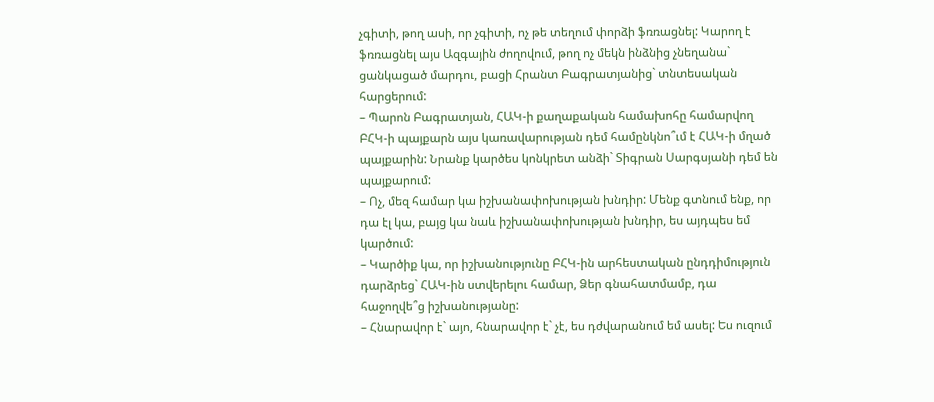չգիտի, թող ասի, որ չգիտի, ոչ թե տեղում փորձի ֆռռացնել: Կարող է ֆռռացնել այս Ազգային ժողովում, թող ոչ մեկն ինձնից չնեղանա` ցանկացած մարդու, բացի Հրանտ Բագրատյանից` տնտեսական հարցերում:
– Պարոն Բագրատյան, ՀԱԿ-ի քաղաքական համախոհը համարվող ԲՀԿ-ի պայքարն այս կառավարության դեմ համընկնո՞ւմ է ՀԱԿ-ի մղած պայքարին: Նրանք կարծես կոնկրետ անձի` Տիգրան Սարգսյանի դեմ են պայքարում:
– Ոչ, մեզ համար կա իշխանափոխության խնդիր: Մենք գտնում ենք, որ դա էլ կա, բայց կա նաև իշխանափոխության խնդիր, ես այդպես եմ կարծում:
– Կարծիք կա, որ իշխանությունը ԲՀԿ-ին արհեստական ընդդիմություն դարձրեց` ՀԱԿ-ին ստվերելու համար, Ձեր գնահատմամբ, դա հաջողվե՞ց իշխանությանը:
– Հնարավոր է` այո, հնարավոր է` չէ, ես դժվարանում եմ ասել: Ես ուզում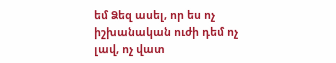եմ Ձեզ ասել, որ ես ոչ իշխանական ուժի դեմ ոչ լավ, ոչ վատ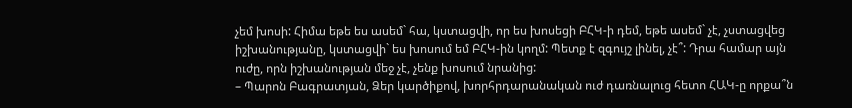չեմ խոսի: Հիմա եթե ես ասեմ` հա, կստացվի, որ ես խոսեցի ԲՀԿ-ի դեմ, եթե ասեմ` չէ, չստացվեց իշխանությանը, կստացվի` ես խոսում եմ ԲՀԿ-ին կողմ: Պետք է զգույշ լինել, չէ՞: Դրա համար այն ուժը, որն իշխանության մեջ չէ, չենք խոսում նրանից:
– Պարոն Բագրատյան, Ձեր կարծիքով, խորհրդարանական ուժ դառնալուց հետո ՀԱԿ-ը որքա՞ն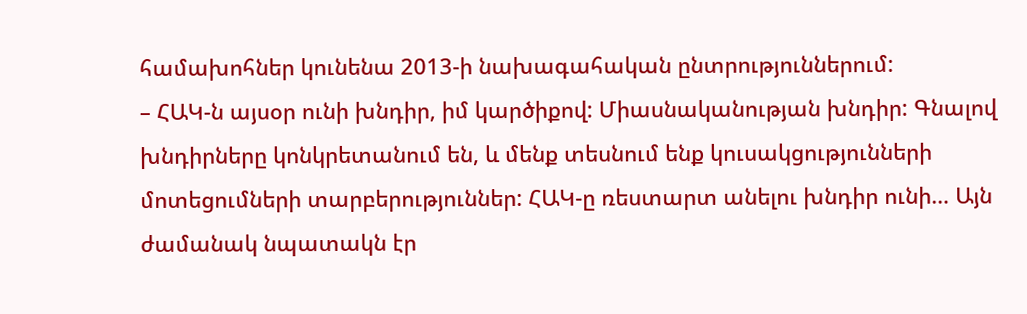համախոհներ կունենա 2013-ի նախագահական ընտրություններում:
– ՀԱԿ-ն այսօր ունի խնդիր, իմ կարծիքով: Միասնականության խնդիր: Գնալով խնդիրները կոնկրետանում են, և մենք տեսնում ենք կուսակցությունների մոտեցումների տարբերություններ: ՀԱԿ-ը ռեստարտ անելու խնդիր ունի… Այն ժամանակ նպատակն էր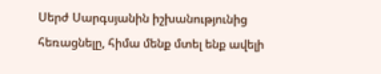Սերժ Սարգսյանին իշխանությունից հեռացնելը, հիմա մենք մտել ենք ավելի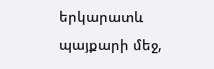երկարատև պայքարի մեջ,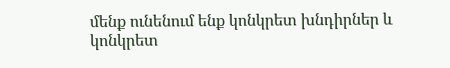մենք ունենում ենք կոնկրետ խնդիրներ և կոնկրետ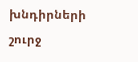խնդիրների շուրջ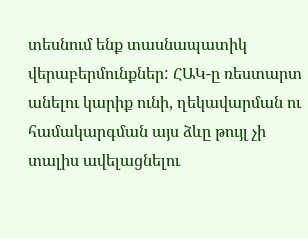տեսնում ենք տասնապատիկ վերաբերմունքներ: ՀԱԿ-ը ռեստարտ անելու կարիք ունի, ղեկավարման ու համակարգման այս ձևը թույլ չի տալիս ավելացնելու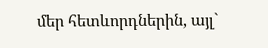մեր հետևորդներին, այլ`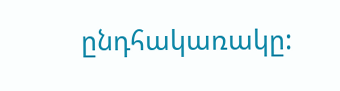ընդհակառակը: